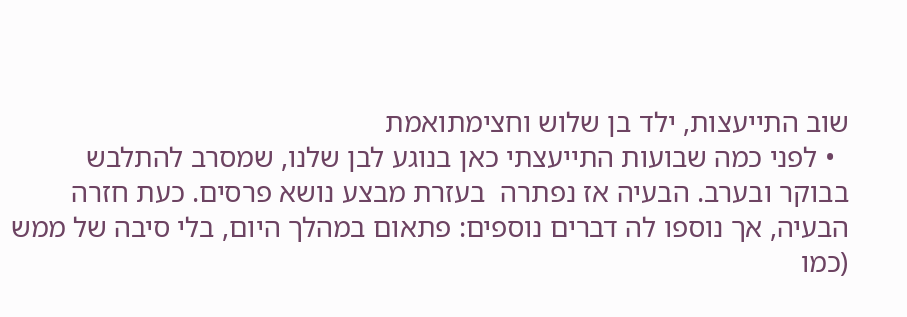שוב התייעצות, ילד בן שלוש וחצימתואמת
  • לפני כמה שבועות התייעצתי כאן בנוגע לבן שלנו, שמסרב להתלבש בבוקר ובערב. הבעיה אז נפתרה  בעזרת מבצע נושא פרסים. כעת חזרה הבעיה, אך נוספו לה דברים נוספים: פתאום במהלך היום, בלי סיבה של ממש (כמו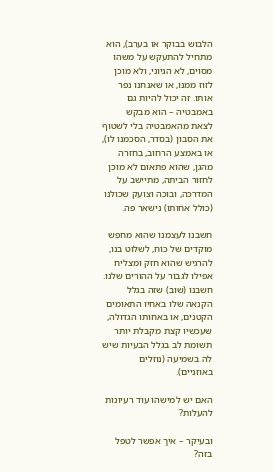הלבוש בבוקר או בערב), הוא מתחיל להתעקש על משהו מסוים, לא הגיוני, ולא מוכן לזוז ממנו, או שאנחנו נפר אותו. זה יכול להיות גם באמבטיה – הוא מבקש לצאת מהאמבטיה בלי לשטוף את הסבון (בסדר, הסכמנו לו), או באמצע הרחוב, בחזרה מהגן, שהוא פתאום לא מוכן לחזור הביתה, מתיישב על המדרכה, ובוכה וצועק שכולנו (כולל אחותו) נישאר פה.

חשבנו לעצמנו שהוא מחפש מוקדים של כוח, לשלוט בנו, להרגיש שהוא חזק ומצליח אפילו לגבור על ההורים שלנו. חשבנו (שוב) שזה בגלל הקנאה שלו באחיו התאומים הקטנים, או באחותו הגדולה, שעכשיו קצת מקבלת יותר תשומת לב בגלל הבעיות שיש לה בשמיעה (נוזלים באוזניים).

האם יש למישהו עוד רעיונות להעלות?

ובעיקר – איך אפשר לטפל בזה?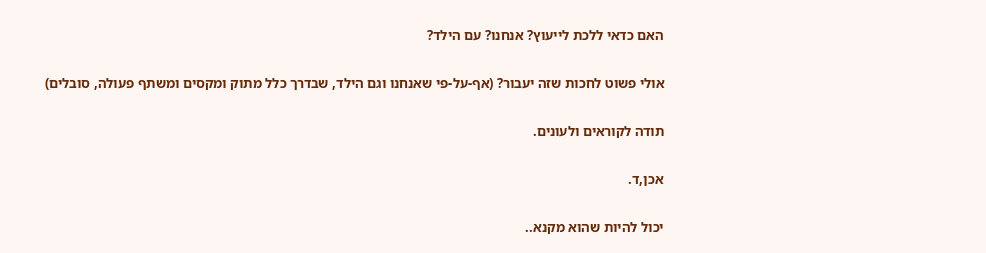האם כדאי ללכת לייעוץ? אנחנו? עם הילד?

אולי פשוט לחכות שזה יעבור? (אף-על-פי שאנחנו וגם הילד, שבדרך כלל מתוק ומקסים ומשתף פעולה, סובלים)

תודה לקוראים ולעונים.

אכן,ד.

יכול להיות שהוא מקנא..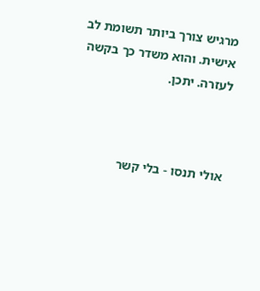מרגיש צורך ביותר תשומת לב אישית. והוא משדר כך בקשה לעזרה. יתכן.



אולי תנסו - בלי קשר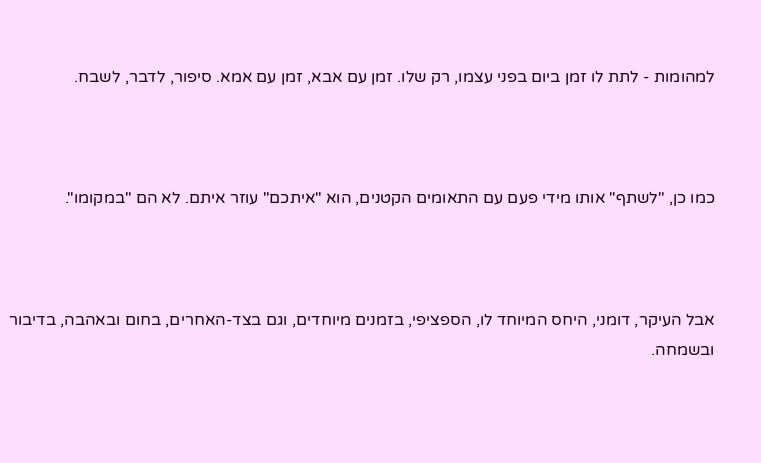למהומות - לתת לו זמן ביום בפני עצמו, רק שלו. זמן עם אבא, זמן עם אמא. סיפור, לדבר, לשבח.



כמו כן, "לשתף" אותו מידי פעם עם התאומים הקטנים, הוא "איתכם" עוזר איתם. לא הם "במקומו".



אבל העיקר, דומני, היחס המיוחד לו, הספציפי, בזמנים מיוחדים, וגם בצד-האחרים, בחום ובאהבה, בדיבור ובשמחה.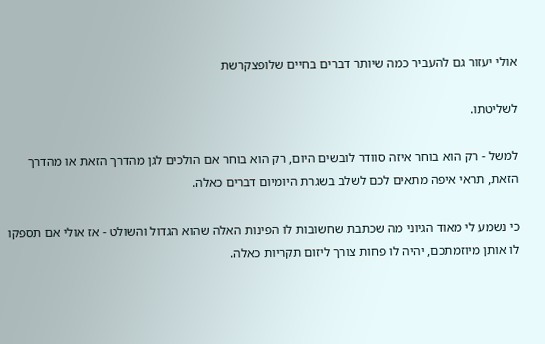אולי יעזור גם להעביר כמה שיותר דברים בחיים שלופצקרשת

לשליטתו.

למשל - רק הוא בוחר איזה סוודר לובשים היום, רק הוא בוחר אם הולכים לגן מהדרך הזאת או מהדרך הזאת, תראי איפה מתאים לכם לשלב בשגרת היומיום דברים כאלה.

כי נשמע לי מאוד הגיוני מה שכתבת שחשובות לו הפינות האלה שהוא הגדול והשולט - אז אולי אם תספקו לו אותן מיוזמתכם, יהיה לו פחות צורך ליזום תקריות כאלה.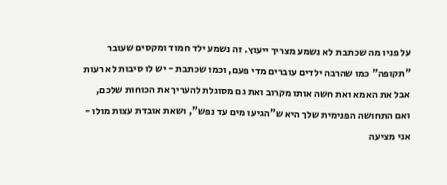על פניו מה שכתבת לא נשמע מצריך ייעוץ. זה נשמע ילד חמוד ומקסים שעובר "תקופה" כמו שהרבה ילדים עוברים מדי פעם, וכמו שכתבת - יש לו סיבות לא רעות אבל את האמא ואת חשה אותו מקרוב ואת גם מסוגלת להעריך את הכוחות שלכם, ואם התחושה הפנימית שלך היא ש"הגיעו מים עד נפש", ושאת אובדת עצות מולו - אני מציעה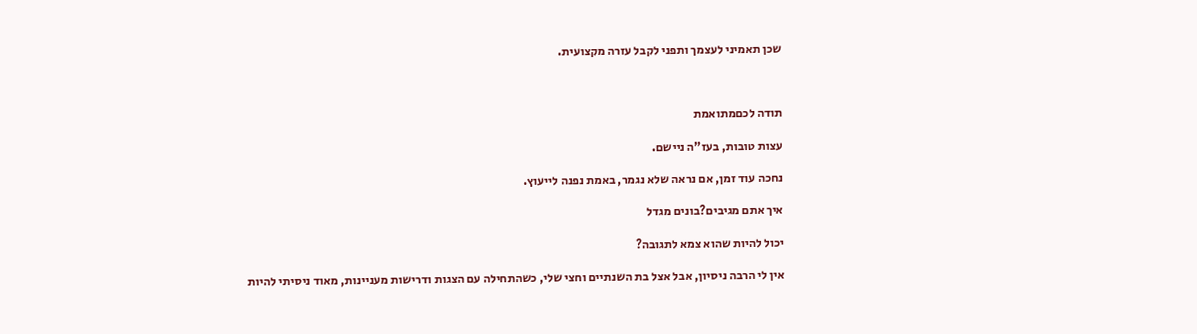שכן תאמיני לעצמך ותפני לקבל עזרה מקצועית.



תודה לכםמתואמת

עצות טובות, בעז"ה ניישם.

נחכה עוד זמן, אם נראה שלא נגמר, באמת נפנה לייעוץ.

איך אתם מגיבים?בונים מגדל

יכול להיות שהוא צמא לתגובה?

אין לי הרבה ניסיון, אבל אצל בת השנתיים וחצי שלי, כשהתחילה עם הצגות ודרישות מעניינות, מאוד ניסיתי להיות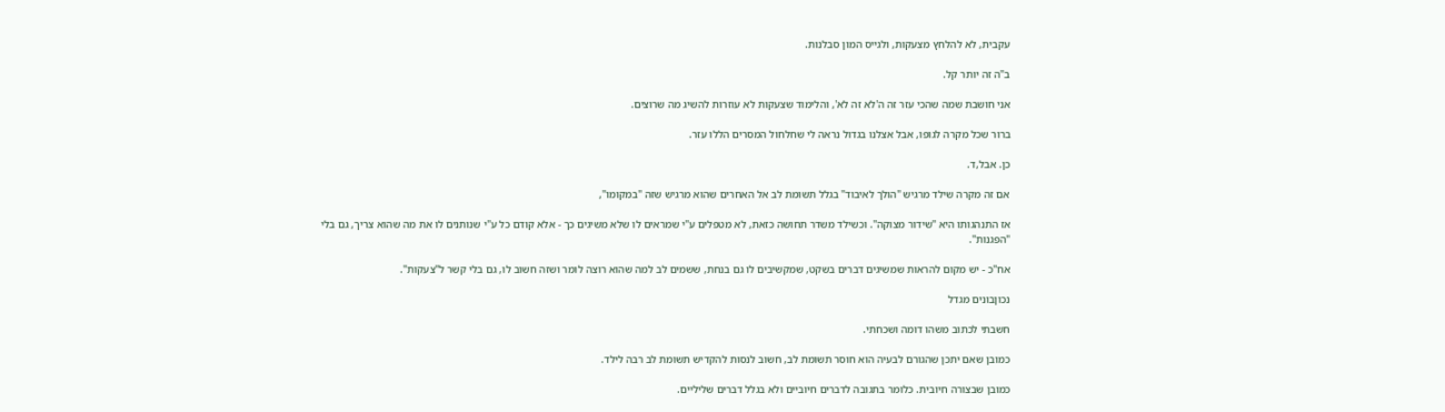עקבית, לא להלחץ מצעקות, ולגייס המון סבלנות.

ב"ה זה יותר קל.

אני חושבת שמה שהכי עזר זה ה'לא זה לא', והלימוד שצעקות לא עוזרות להשיג מה שרוצים.

ברור שכל מקרה לגופו, אבל אצלנו בגדול נראה לי שחלחול המסרים הללו עזר.

כן. אבל,ד.

אם זה מקרה שילד מרגיש "הולך לאיבוד" בגלל תשומת לב אל האחרים שהוא מרגיש שזה "במקומו",

אז התנהגותו היא "שידור מצוקה". וכשילד משדר תחושה כזאת, לא מטפלים ע"י שמראים לו שלא משיגים כך - אלא קודם כל ע"י שנותנים לו את מה שהוא צריך, גם בלי "הפגנות".

אח"כ - יש מקום להראות שמשיגים דברים בשקט, שמקשיבים לו גם בנחת, ששמים לב למה שהוא רוצה לומר ושזה חשוב לו, גם בלי קשר ל"צעקות".

נכוןבונים מגדל

חשבתי לכתוב משהו דומה ושכחתי.

כמובן שאם יתכן שהגורם לבעיה הוא חוסר תשומת לב, חשוב לנסות להקדיש תשומת לב רבה לילד.

כמובן שבצורה חיובית. כלומר בתגובה לדברים חיוביים ולא בגלל דברים שליליים.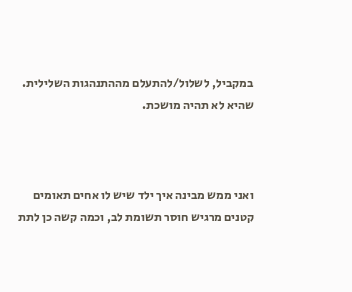במקביל, לשלול/להתעלם מההתנהגות השלילית. שהיא לא תהיה מושכת.



ואני ממש מבינה איך ילד שיש לו אחים תאומים קטנים מרגיש חוסר תשומת לב, וכמה קשה כן לתת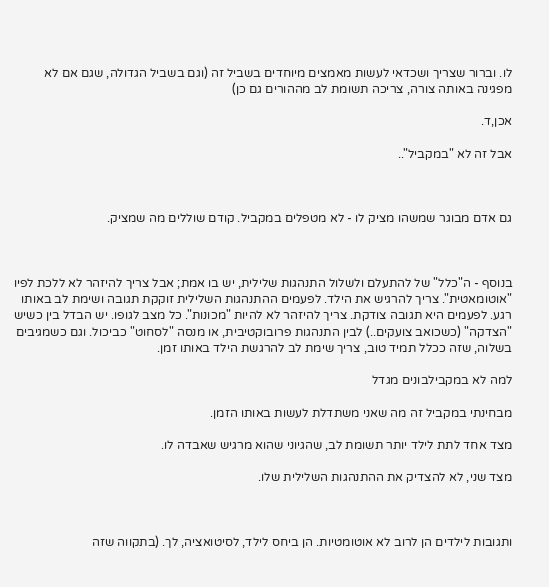לו. וברור שצריך ושכדאי לעשות מאמצים מיוחדים בשביל זה (וגם בשביל הגדולה, שגם אם לא מפגינה באותה צורה, צריכה תשומת לב מההורים גם כן)

אכן,ד.

אבל זה לא "במקביל"..



גם אדם מבוגר שמשהו מציק לו - לא מטפלים במקביל. קודם שוללים מה שמציק.



בנוסף - ה"כלל" של להתעלם ולשלול התנהגות שלילית, יש בו אמת; אבל צריך להיזהר לא ללכת לפיו "אוטומאטית". צריך להרגיש את הילד. לפעמים ההתנהגות השלילית זוקקת תגובה ושימת לב באותו רגע. לפעמים היא תגובה צודקת. צריך להיזהר לא להיות "מכונות". כל מצב לגופו. יש הבדל בין כשיש "הצדקה" (כשכואב צועקים..) לבין התנהגות פרובוקטיבית, או מנסה "לסחוט" כביכול. וגם כשמגיבים בשלוה, שזה ככלל תמיד טוב, צריך שימת לב להרגשת הילד באותו זמן.

למה לא במקבילבונים מגדל

מבחינתי במקביל זה מה שאני משתדלת לעשות באותו הזמן.

מצד אחד לתת לילד יותר תשומת לב, שהגיוני שהוא מרגיש שאבדה לו.

מצד שני, לא להצדיק את ההתנהגות השלילית שלו.



ותגובות לילדים הן לרוב לא אוטומטיות. הן ביחס לילד, לסיטואציה, לך. (בתקווה שזה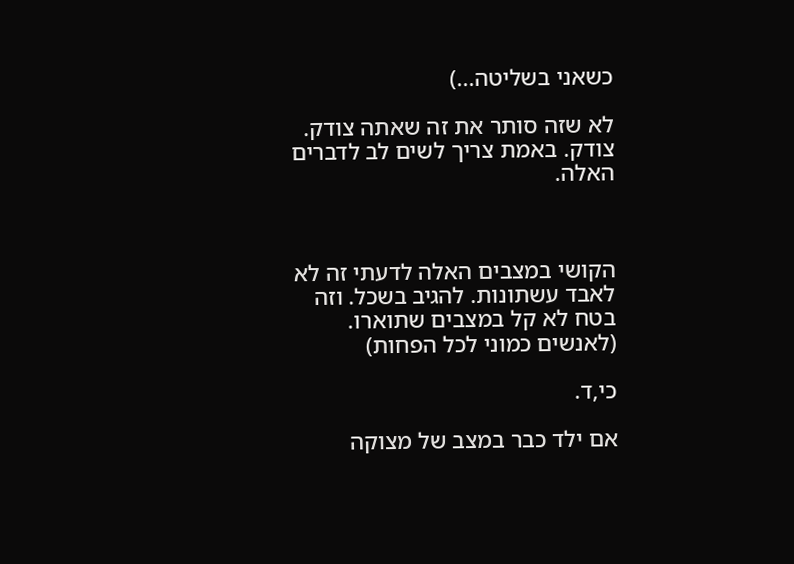כשאני בשליטה...)

לא שזה סותר את זה שאתה צודק. צודק. באמת צריך לשים לב לדברים האלה.



הקושי במצבים האלה לדעתי זה לא לאבד עשתונות. להגיב בשכל. וזה בטח לא קל במצבים שתוארו. (לאנשים כמוני לכל הפחות)

כי,ד.

אם ילד כבר במצב של מצוקה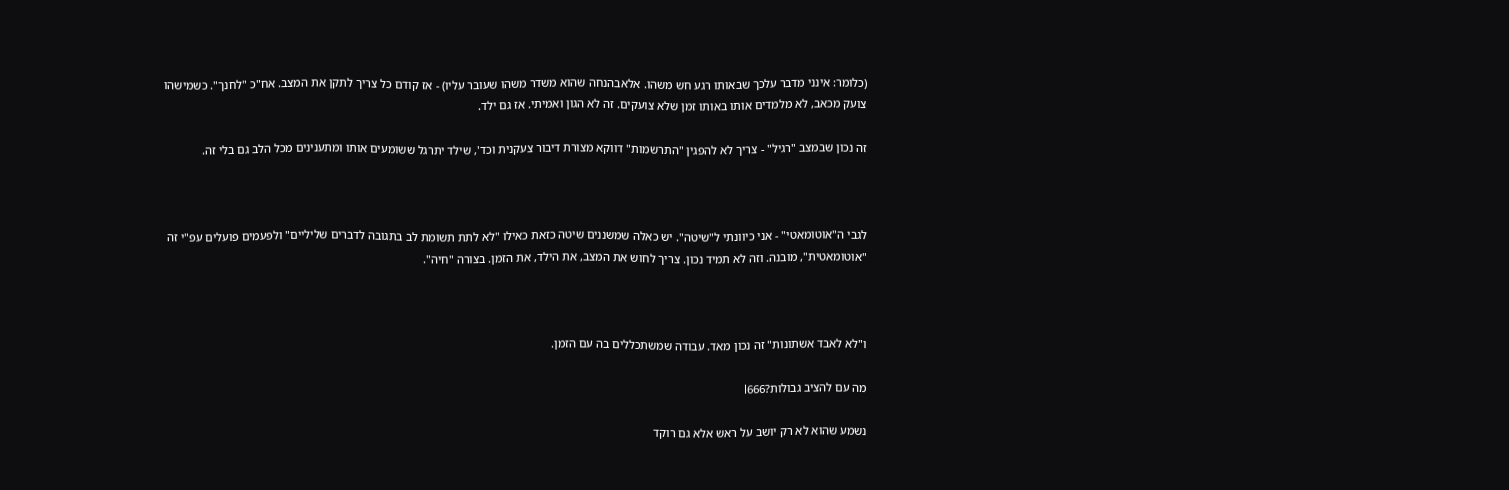(כלומר: אינני מדבר עלכך שבאותו רגע חש משהו. אלאבהנחה שהוא משדר משהו שעובר עליו) - אז קודם כל צריך לתקן את המצב. אח"כ "לחנך". כשמישהו צועק מכאב, לא מלמדים אותו באותו זמן שלא צועקים. זה לא הגון ואמיתי. אז גם ילד.

זה נכון שבמצב "רגיל" - צריך לא להפגין "התרשמות" דווקא מצורת דיבור צעקנית וכד', שילד יתרגל ששומעים אותו ומתענינים מכל הלב גם בלי זה.



לגבי ה"אוטומאטי" - אני כיוונתי ל"שיטה". יש כאלה שמשננים שיטה כזאת כאילו "לא לתת תשומת לב בתגובה לדברים שליליים" ולפעמים פועלים עפ"י זה "אוטומאטית", מובנה. וזה לא תמיד נכון. צריך לחוש את המצב, את הילד, את הזמן. בצורה "חיה".



ו"לא לאבד אשתונות" זה נכון מאד. עבודה שמשתכללים בה עם הזמן.

מה עם להציב גבולות?l666

נשמע שהוא לא רק יושב על ראש אלא גם רוקד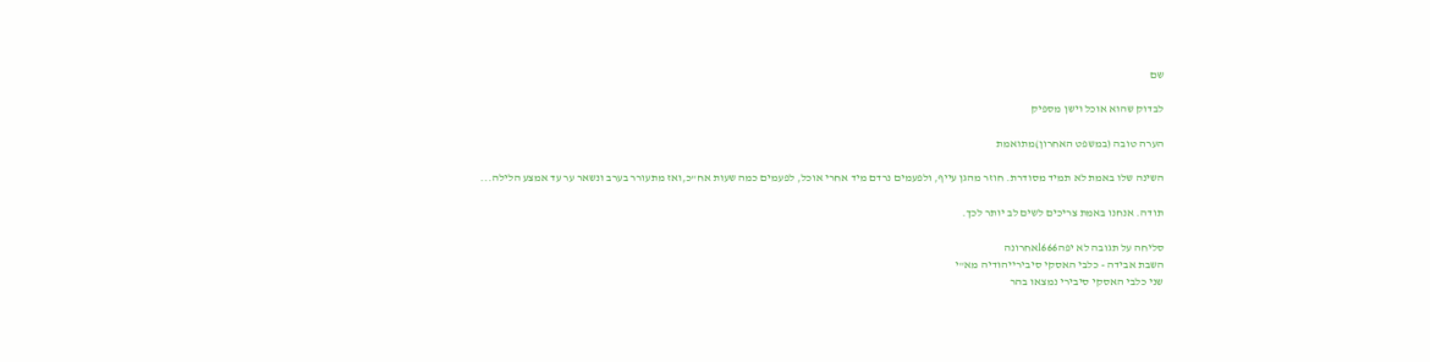שם

לבדוק שהוא אוכל וישן מספיק

הערה טובה (במשפט האחרון)מתואמת

השינה שלו באמת לא תמיד מסודרת. חוזר מהגן עייף, ולפעמים נרדם מיד אחרי אוכל, לפעמים כמה שעות אח"כ,ואז מתעורר בערב ונשאר ער עד אמצע הלילה...

תודה. אנחנו באמת צריכים לשים לב יותר לכך.

סליחה על תגובה לא יפהl666אחרונה
השבת אבידה - כלבי האסקי סיבירייהודיה מא"י
שני כלבי האסקי סיבירי נמצאו בהר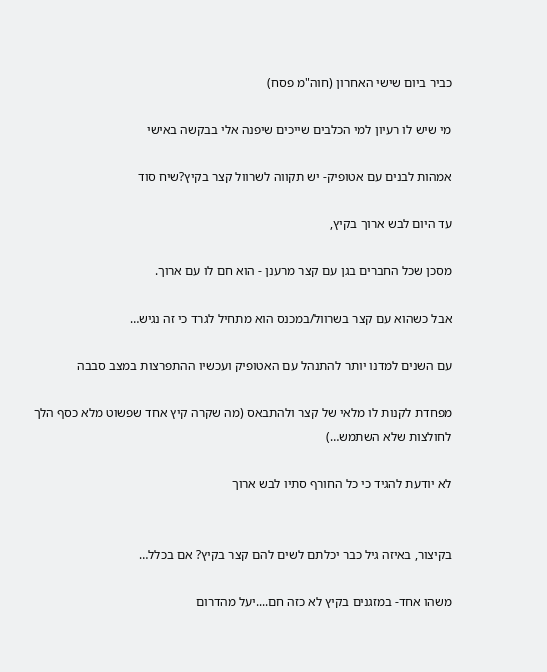כביר ביום שישי האחרון (חוה"מ פסח)

מי שיש לו רעיון למי הכלבים שייכים שיפנה אלי בבקשה באישי

אמהות לבנים עם אטופיק- יש תקווה לשרוול קצר בקיץ?שיח סוד

עד היום לבש ארוך בקיץ,

מסכן שכל החברים בגן עם קצר מרענן - הוא חם לו עם ארוך.

אבל כשהוא עם קצר בשרוול/במכנס הוא מתחיל לגרד כי זה נגיש…

עם השנים למדנו יותר להתנהל עם האטופיק ועכשיו ההתפרצות במצב סבבה

מפחדת לקנות לו מלאי של קצר ולהתבאס (מה שקרה קיץ אחד שפשוט מלא כסף הלך לחולצות שלא השתמש…)

לא יודעת להגיד כי כל החורף סתיו לבש ארוך


בקיצור, באיזה גיל כבר יכלתם לשים להם קצר בקיץ? אם בכלל…

משהו אחד- במזגנים בקיץ לא כזה חם....יעל מהדרום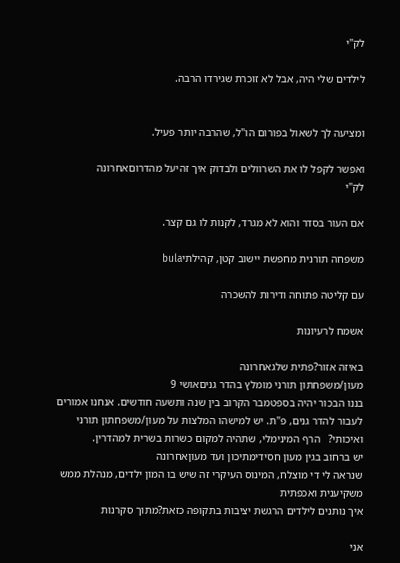לק"י

לילדים שלי היה, אבל לא זוכרת שגירדו הרבה.


ומציעה לך לשאול בפורום הו"ל, שהרבה יותר פעיל.

ואפשר לקפל לו את השרוולים ולבדוק איך זהיעל מהדרוםאחרונה
לק"י

אם העור בסדר והוא לא מגרד, לקנות לו גם קצר.

משפחה תורנית מחפשת יישוב קטן, קהילתיbula

עם קליטה פתוחה ודירות להשכרה

אשמח לרעיונות

באיזה אזור?פתית שלגאחרונה
מעון/משפחתון תורני מומלץ בהדר גניםאושי 9
בננו הבכור יהיה בספטמבר הקרוב בין שנה ותשעה חודשים. אנחנו אמורים לעבור להדר גנים, פ"ת. יש למישהו המלצות על מעון/משפחתון תורני ואיכותי?   הרף המינימלי, שתהיה למקום כשרות בשרית למהדרין.
יש ברחוב בגין מעון חסידימתיכון ועד מעוןאחרונה
שנראה לי די מוצלח, המינוס העיקרי זה שיש בו המון ילדים, מנהלת ממש משקיענית ואכפתית
איך נותנים לילדים הרגשת יציבות בתקופה כזאת?מתוך סקרנות

אני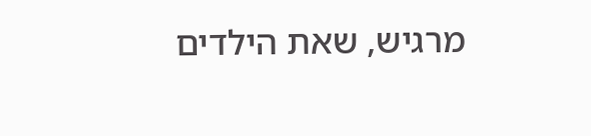מרגיש, שאת הילדים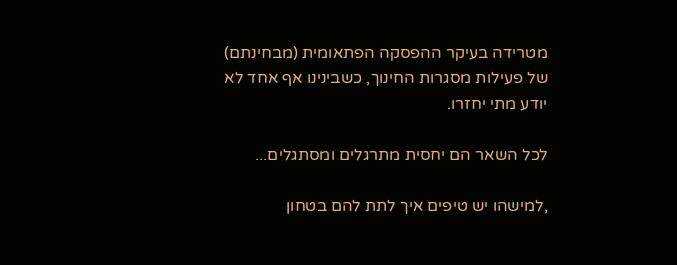מטרידה בעיקר ההפסקה הפתאומית (מבחינתם) של פעילות מסגרות החינוך, כשבינינו אף אחד לא יודע מתי יחזרו.

לכל השאר הם יחסית מתרגלים ומסתגלים...

,למישהו יש טיפים איך לתת להם בטחון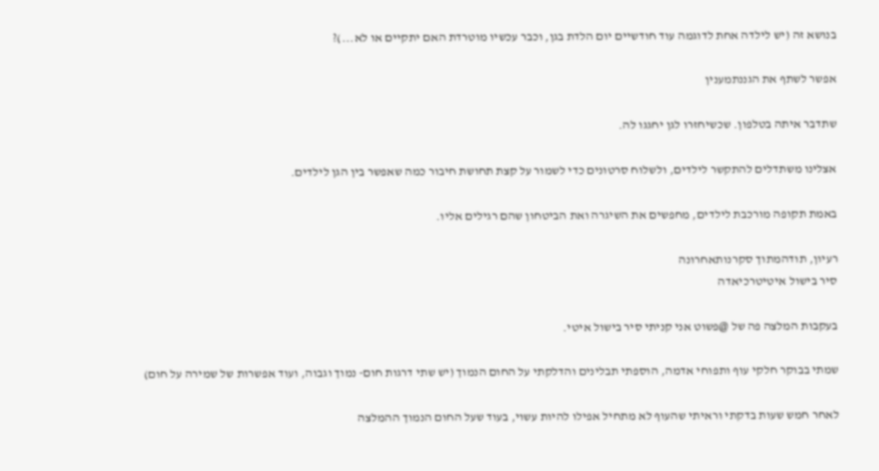בנושא זה (יש לילדה אחת לדוגמה עוד חודשיים יום הלדת בגן, וכבר עכשיו מוטרדת האם יתקיים או לא...)?

אפשר לשתף את הגננתמענין

שתדבר איתה בטלפון. שכשיחזרו לגן יחגגו לה.

אצלינו משתדלים להתקשר לילדים, ולשלוח סרטונים כדי לשמור על קצת תחושת חיבור כמה שאפשר בין הגן לילדים.

באמת תקופה מורכבת לילדים, מחפשים את השיגרה ואת הביטחון שהם רגילים אליו.

רעיון, תודהמתוך סקרנותאחרונה
סיר בישול איטיטרכיאדה

בעקבות המלצה פה של @פשוט אני קניתי סיר בישול איטי.

שמתי בבוקר חלקי עוף ותפוחי אדמה, הוספתי תבלינים והדלקתי על החום הנמוך (יש שתי דרגות חום- נמוך וגבוה, ועוד אפשרות של שמירה על חום)

לאחר חמש שעות בדקתי וראיתי שהעוף לא מתחיל אפילו להיות עשוי, בעוד שעל החום הנמוך ההמלצה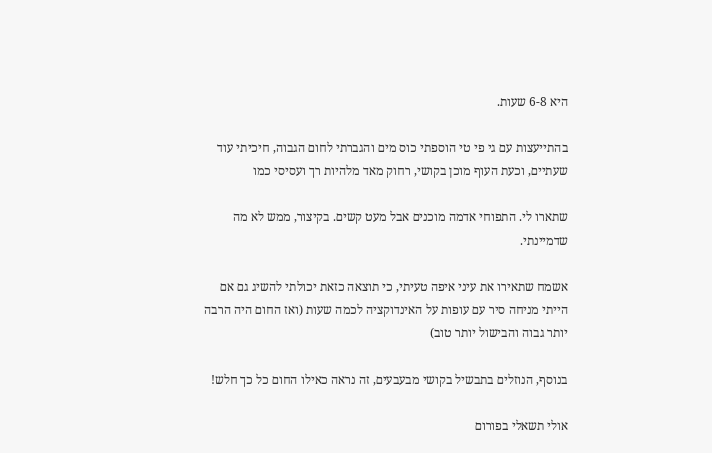היא 6-8 שעות.

בהתייעצות עם גי פי טי הוספתי כוס מים והגברתי לחום הגבוה, חיכיתי עוד שעתיים, וכעת העוף מוכן בקושי, רחוק מאד מלהיות רך ועסיסי כמו

שתארו לי. התפוחי אדמה מוכנים אבל מעט קשים. בקיצור, ממש לא מה שדמיינתי.

אשמח שתאירו את עיני איפה טעיתי, כי תוצאה כזאת יכולתי להשיג גם אם הייתי מניחה סיר עם עופות על האינדוקציה לכמה שעות (ואז החום היה הרבה יותר גבוה והבישול יותר טוב)

בנוסף, הנוזלים בתבשיל בקושי מבעבעים, זה נראה כאילו החום כל כך חלש!

אולי תשאלי בפורום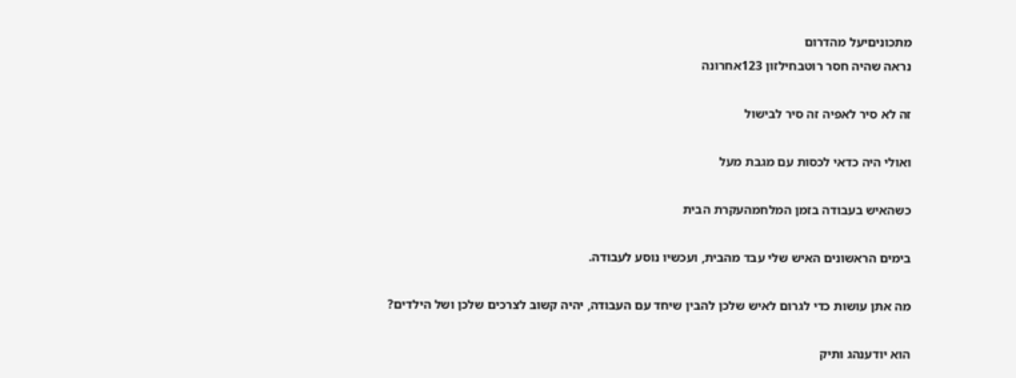מתכוניםיעל מהדרום
נראה שהיה חסר רוטבחילזון 123אחרונה

זה לא סיר לאפיה זה סיר לבישול

ואולי היה כדאי לכסות עם מגבת מעל

כשהאיש בעבודה בזמן המלחמהעקרת הבית

בימים הראשונים האיש שלי עבד מהבית, ועכשיו נוסע לעבודה.

מה אתן עושות כדי לגרום לאיש שלכן להבין שיחד עם העבודה, יהיה קשוב לצרכים שלכן ושל הילדים?

הוא יודענהג ותיק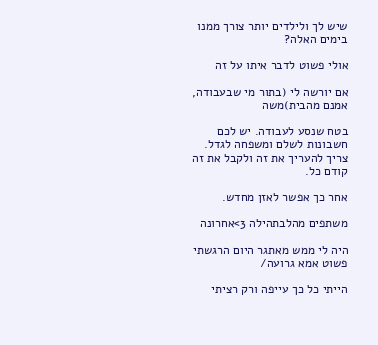שיש לך ולילדים יותר צורך ממנו בימים האלה?

אולי פשוט לדבר איתו על זה

אם יורשה לי (בתור מי שבעבודה, אמנם מהבית)משה

בטח שנסע לעבודה. יש לכם חשבונות לשלם ומשפחה לגדל. צריך להעריך את זה ולקבל את זה קודם כל.

אחר כך אפשר לאזן מחדש.

משתפים מהלבתהילה 3>אחרונה

היה לי ממש מאתגר היום הרגשתי פשוט אמא גרועה/

הייתי כל כך עייפה ורק רציתי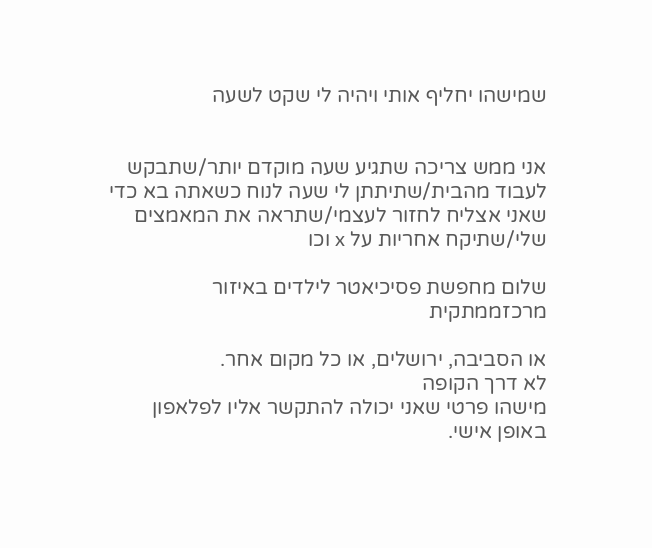שמישהו יחליף אותי ויהיה לי שקט לשעה


אני ממש צריכה שתגיע שעה מוקדם יותר/שתבקש לעבוד מהבית/שתיתתן לי שעה לנוח כשאתה בא כדי שאני אצליח לחזור לעצמי/שתראה את המאמצים שלי/שתיקח אחריות על x וכו

שלום מחפשת פסיכיאטר לילדים באיזור מרכזממתקית

או הסביבה, ירושלים, או כל מקום אחר.
לא דרך הקופה
מישהו פרטי שאני יכולה להתקשר אליו לפלאפון באופן אישי.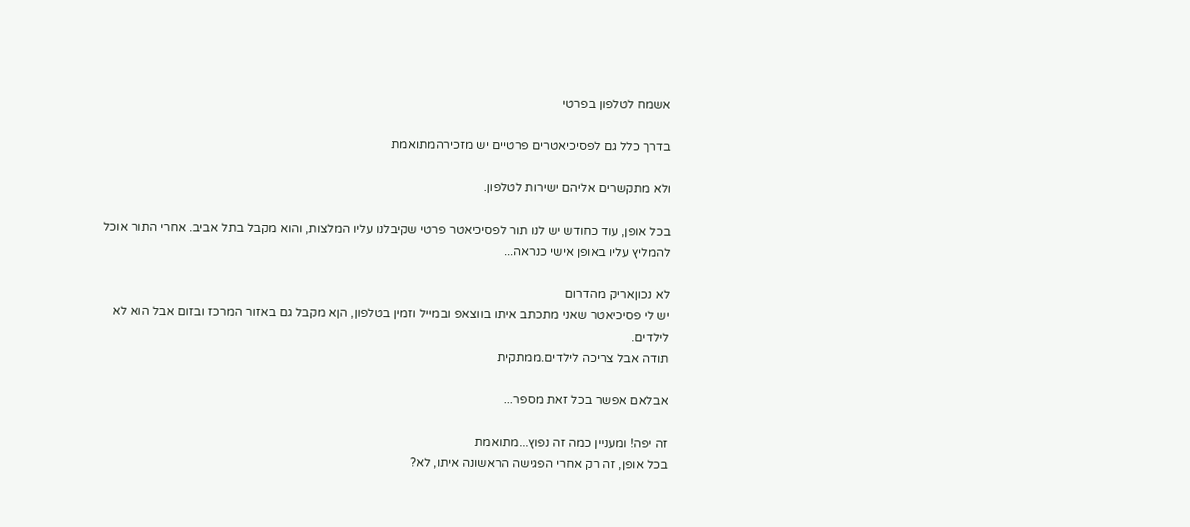אשמח לטלפון בפרטי

בדרך כלל גם לפסיכיאטרים פרטיים יש מזכירהמתואמת

ולא מתקשרים אליהם ישירות לטלפון.

בכל אופן, עוד כחודש יש לנו תור לפסיכיאטר פרטי שקיבלנו עליו המלצות, והוא מקבל בתל אביב. אחרי התור אוכל להמליץ עליו באופן אישי כנראה...

לא נכוןאריק מהדרום
יש לי פסיכיאטר שאני מתכתב איתו בווצאפ ובמייל וזמין בטלפון, הןא מקבל גם באזור המרכז ובזום אבל הוא לא לילדים.
תודה אבל צריכה לילדים.ממתקית

אבלאם אפשר בכל זאת מספר...

זה יפה! ומעניין כמה זה נפוץ...מתואמת
בכל אופן, זה רק אחרי הפגישה הראשונה איתו, לא?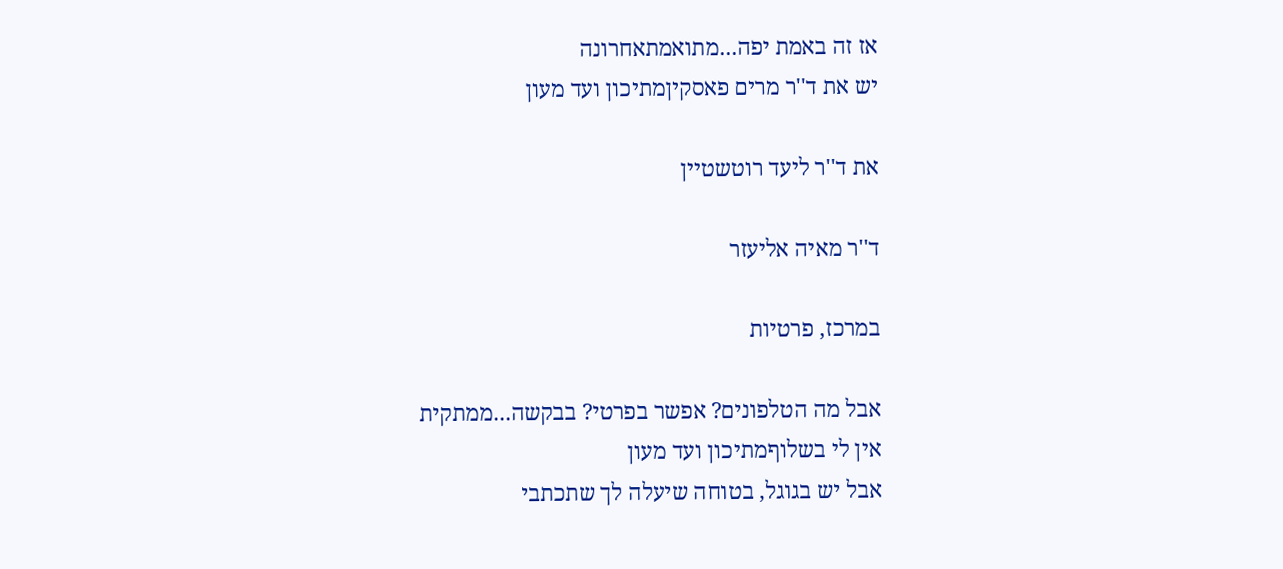אז זה באמת יפה...מתואמתאחרונה
יש את ד''ר מרים פאסקיןמתיכון ועד מעון

את ד''ר ליעד רוטשטיין

ד''ר מאיה אליעזר

במרכז, פרטיות

אבל מה הטלפונים? אפשר בפרטי? בבקשה...ממתקית
אין לי בשלוףמתיכון ועד מעון
אבל יש בגוגל, בטוחה שיעלה לך שתכתבי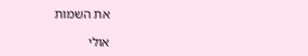את השמות

אולי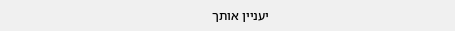יעניין אותך